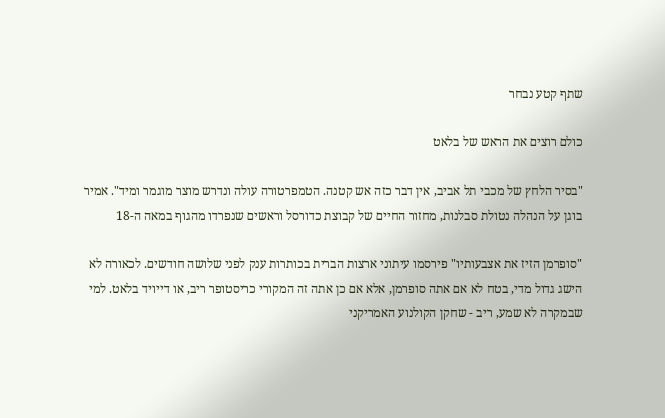שתף קטע נבחר

כולם רוצים את הראש של בלאט

"בסיר הלחץ של מכבי תל אביב, אין דבר כזה אש קטנה. הטמפרטורה עולה ונדרש מוצר מוגמר ומיד". אמיר בוגן על הנהלה נטולת סבלנות, מחזור החיים של קבוצת כדורסל וראשים שנפרדו מהגוף במאה ה-18

"סופרמן הזיז את אצבעותיו" פירסמו עיתוני ארצות הברית בכותרות ענק לפני שלושה חודשים. לכאורה לא הישג גדול מדי, בטח לא אם אתה סופרמן, אלא אם כן אתה זה המקורי כריסטופר ריב, או דייויד בלאט. למי שבמקרה לא שמע, ריב - שחקן הקולנוע האמריקני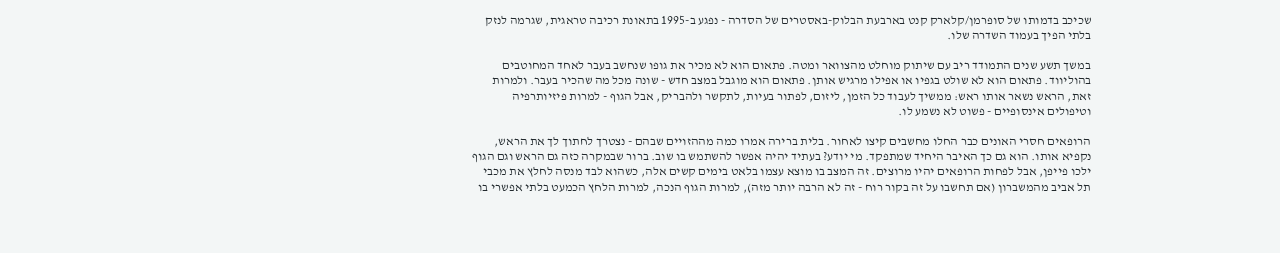שכיכב בדמותו של סופרמן/קלארק קנט בארבעת הבלוק-באסטרים של הסדרה - נפגע ב-1995 בתאונת רכיבה טראגית, שגרמה לנזק בלתי הפיך בעמוד השדרה שלו.

במשך תשע שנים התמודד ריב עם שיתוק מוחלט מהצוואר ומטה. פתאום הוא לא מכיר את גופו שנחשב בעבר לאחד המחוטבים בהוליווד. פתאום הוא לא שולט בגפיו או אפילו מרגיש אותן. פתאום הוא מוגבל במצב חדש - שונה מכל מה שהכיר בעבר. ולמרות זאת, הראש נשאר אותו ראש: ממשיך לעבוד כל הזמן, ליזום, לפתור בעיות, לתקשר ולהבריק, אבל הגוף - למרות פיזיותרפיה וטיפולים אינסופיים - פשוט לא נשמע לו.

הרופאים חסרי האונים כבר החלו מחשבים קיצו לאחור. בלית ברירה אמרו כמה מההזויים שבהם - נצטרך לחתוך לך את הראש, נקפיא אותו. הוא גם כך האיבר היחיד שמתפקד. מי יודע? בעתיד יהיה אפשר להשתמש בו שוב. ברור שבמקרה כזה גם הראש וגם הגוף ילכו פייפן, אבל לפחות הרופאים יהיו מרוצים. זה המצב בו מוצא עצמו בלאט בימים קשים אלה, כשהוא לבד מנסה לחלץ את מכבי תל אביב מהמשברון (אם תחשבו על זה בקור רוח - זה לא הרבה יותר מזה), למרות הגוף הנכה, למרות הלחץ הכמעט בלתי אפשרי בו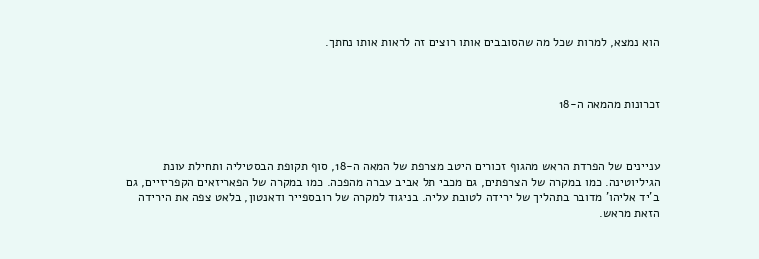הוא נמצא, למרות שכל מה שהסובבים אותו רוצים זה לראות אותו נחתך.



זכרונות מהמאה ה-18



עניינים של הפרדת הראש מהגוף זכורים היטב מצרפת של המאה ה-18, סוף תקופת הבסטיליה ותחילת עונת הגיליוטינה. כמו במקרה של הצרפתים, גם מכבי תל אביב עברה מהפכה. כמו במקרה של הפאריזאים הקפריזיים, גם ב'יד אליהו' מדובר בתהליך של ירידה לטובת עליה. בניגוד למקרה של רובספייר ודאנטון, בלאט צפה את הירידה הזאת מראש.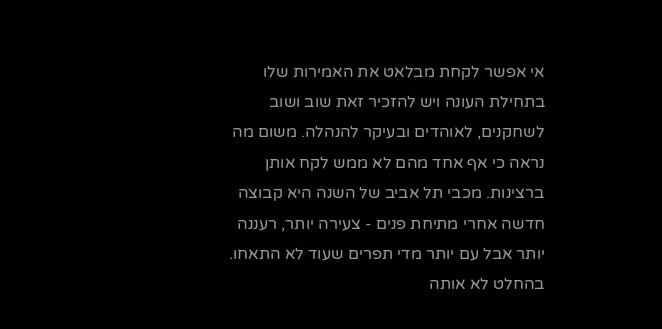אי אפשר לקחת מבלאט את האמירות שלו בתחילת העונה ויש להזכיר זאת שוב ושוב לשחקנים, לאוהדים ובעיקר להנהלה. משום מה נראה כי אף אחד מהם לא ממש לקח אותן ברצינות. מכבי תל אביב של השנה היא קבוצה חדשה אחרי מתיחת פנים - צעירה יותר, רעננה יותר אבל עם יותר מדי תפרים שעוד לא התאחו. בהחלט לא אותה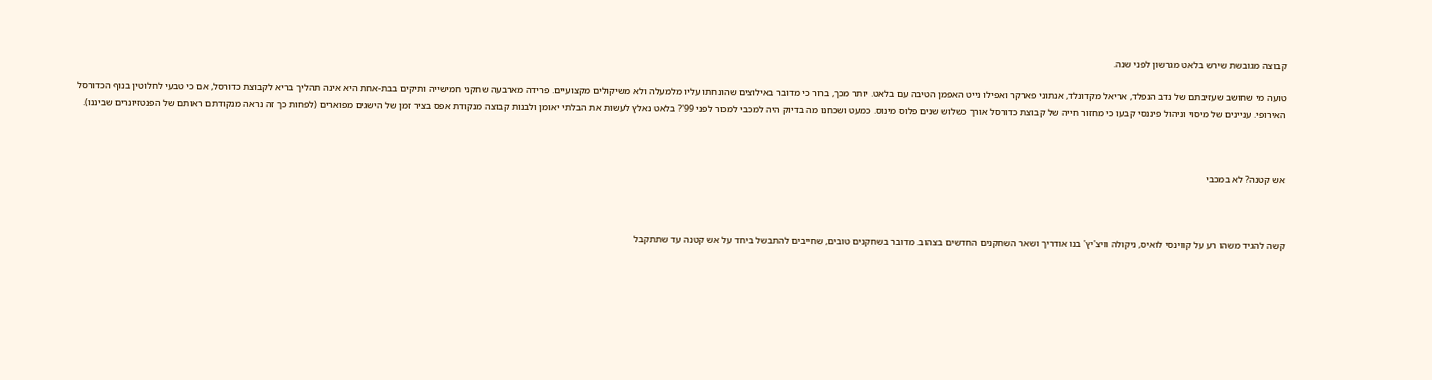קבוצה מגובשת שירש בלאט מגרשון לפני שנה.

טועה מי שחושב שעזיבתם של נדב הנפלד, אריאל מקדונלד, אנתוני פארקר ואפילו נייט האפמן הטיבה עם בלאט. יותר מכך, ברור כי מדובר באילוצים שהונחתו עליו מלמעלה ולא משיקולים מקצועיים. פרידה מארבעה שחקני חמישייה ותיקים בבת-אחת היא אינה תהליך בריא לקבוצת כדורסל, אם כי טבעי לחלוטין בנוף הכדורסל האירופי. עניינים של מיסוי וניהול פיננסי קבעו כי מחזור חייה של קבוצת כדורסל אורך כשלוש שנים פלוס מינוס. כמעט ושכחנו מה בדיוק היה למכבי למכור לפני 99'? בלאט נאלץ לעשות את הבלתי יאומן ולבנות קבוצה מנקודת אפס בציר זמן של הישגים מפוארים (לפחות כך זה נראה מנקודתם ראותם של הפנטזיונרים שביננו).



אש קטנה? לא במכבי



קשה להגיד משהו רע על קווינסי לואיס, ניקולה וויצ'יץ' בנו אודריך ושאר השחקנים החדשים בצהוב. מדובר בשחקנים טובים, שחייבים להתבשל ביחד על אש קטנה עד שתתקבל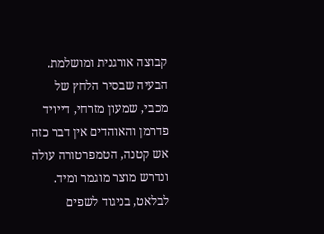קבוצה אורגנית ומושלמת. הבעיה שבסיר הלחץ של מכבי, שמעון מזרחי, דייויד פדרמן והאוהדים אין דבר כזה אש קטנה, הטמפרטורה עולה ונדרש מוצר מוגמר ומיד. לבלאט, בניגוד לשפים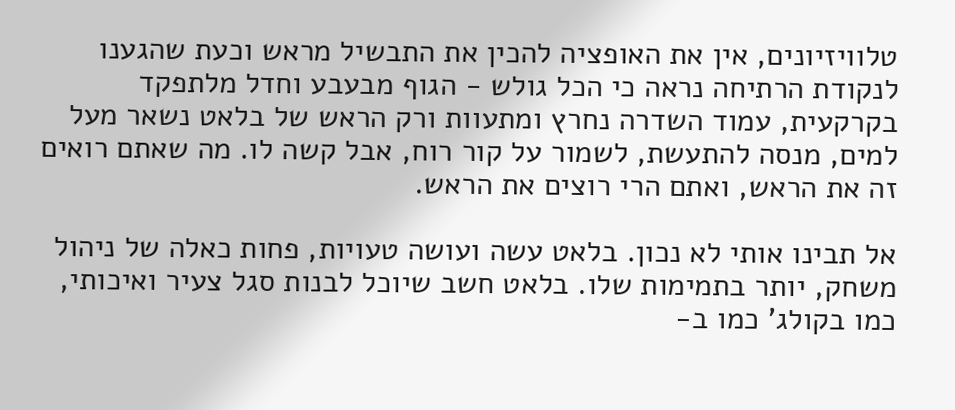טלוויזיונים, אין את האופציה להכין את התבשיל מראש וכעת שהגענו לנקודת הרתיחה נראה כי הכל גולש - הגוף מבעבע וחדל מלתפקד בקרקעית, עמוד השדרה נחרץ ומתעוות ורק הראש של בלאט נשאר מעל למים, מנסה להתעשת, לשמור על קור רוח, אבל קשה לו. מה שאתם רואים זה את הראש, ואתם הרי רוצים את הראש.

אל תבינו אותי לא נכון. בלאט עשה ועושה טעויות, פחות כאלה של ניהול משחק, יותר בתמימות שלו. בלאט חשב שיוכל לבנות סגל צעיר ואיכותי, כמו בקולג' כמו ב-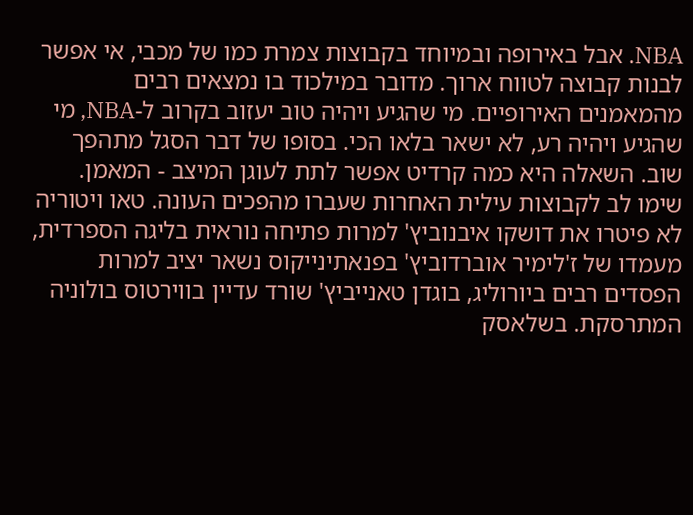NBA. אבל באירופה ובמיוחד בקבוצות צמרת כמו של מכבי, אי אפשר לבנות קבוצה לטווח ארוך. מדובר במילכוד בו נמצאים רבים מהמאמנים האירופיים. מי שהגיע ויהיה טוב יעזוב בקרוב ל-NBA, מי שהגיע ויהיה רע, לא ישאר בלאו הכי. בסופו של דבר הסגל מתהפך שוב. השאלה היא כמה קרדיט אפשר לתת לעוגן המיצב - המאמן. שימו לב לקבוצות עילית האחרות שעברו מהפכים העונה. טאו ויטוריה לא פיטרו את דושקו איבנוביץ' למרות פתיחה נוראית בליגה הספרדית, מעמדו של ז'לימיר אוברדוביץ' בפנאתינייקוס נשאר יציב למרות הפסדים רבים ביורוליג, בוגדן טאנייביץ' שורד עדיין בווירטוס בולוניה המתרסקת. בשלאסק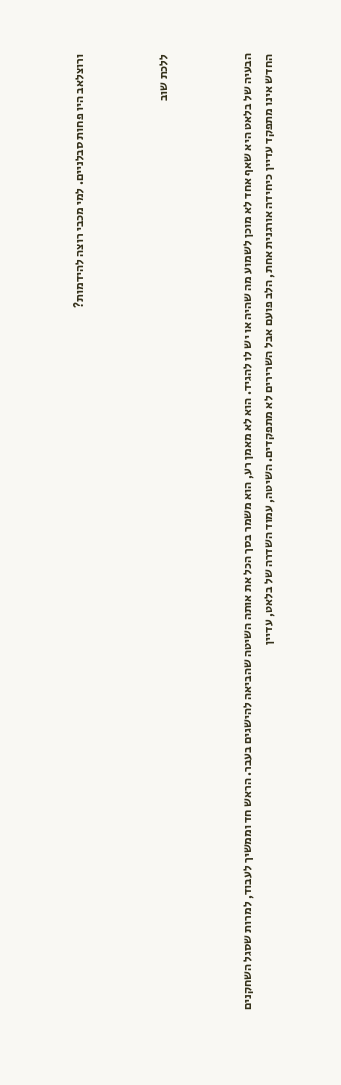ורוצלאב היו פחות סבלניים. למי מכבי רוצה להידמות?



ללכת שוב



הבעיה של בלאט היא שאף אחד לא מוכן לשמוע מה שהיה או יש לו להגיד. הוא לא מאמן רע, הוא משמר בסך הכל את אותה השיטה שהביאה להישגים בעבר. הראש חד וממשיך לעבוד, למרות שסגל השחקנים החדש אינו מתפקד עדיין כיחידה אורגנית אחת, הלב פועם אבל השרירים לא מתפקדים. השיטה, עמוד השדרה של בלאט, עדיין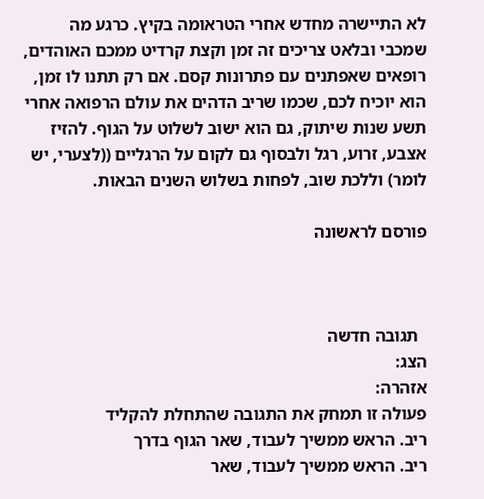לא התיישרה מחדש אחרי הטראומה בקיץ. כרגע מה שמכבי ובלאט צריכים זה זמן וקצת קרדיט ממכם האוהדים, רופאים שאפתנים עם פתרונות קסם. אם רק תתנו לו זמן, הוא יוכיח לכם, שכמו שריב הדהים את עולם הרפואה אחרי תשע שנות שיתוק, גם הוא ישוב לשלוט על הגוף. להזיז אצבע, זרוע, רגל ולבסוף גם לקום על הרגליים ((לצערי, יש לומר) וללכת שוב, לפחות בשלוש השנים הבאות.

פורסם לראשונה



  תגובה חדשה
הצג:
אזהרה:
פעולה זו תמחק את התגובה שהתחלת להקליד
ריב. הראש ממשיך לעבוד, שאר הגוף בדרך
ריב. הראש ממשיך לעבוד, שאר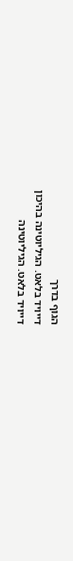הגוף בדרך
דייויד בלאט. הגיליוטינה בהיכון
דייויד בלאט. הגיליוטינה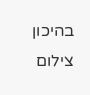בהיכון
צילום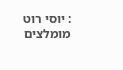: יוסי רוט
מומלצים